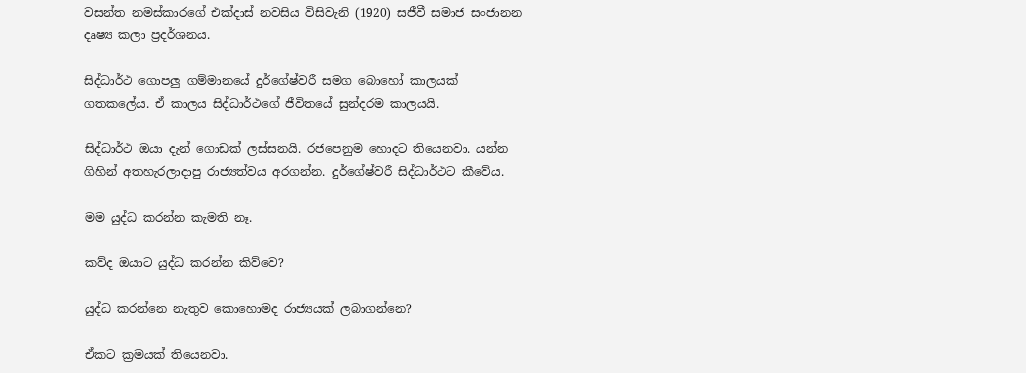වසන්ත නමස්කාරගේ එක්දාස් නවසිය විසිවැනි (1920) සජීවී සමාජ සංජානන දෘෂ්‍ය කලා ප්‍රදර්ශනය.

සිද්ධාර්ථ ගොපලු ගම්මානයේ දුර්ගේෂ්වරී සමග බොහෝ කාලයක් ගතකලේය. ඒ කාලය සිද්ධාර්ථගේ ජීවිතයේ සුන්දරම කාලයයි.

සිද්ධාර්ථ ඔයා දැන් ගොඩක් ලස්සනයි. රජපෙනුම හොදට තියෙනවා. යන්න ගිහින් අතහැරලාදාපු රාජ්‍යත්වය අරගන්න. දුර්ගේෂ්වරී සිද්ධාර්ථට කීවේය.

මම යුද්ධ කරන්න කැමති නෑ.

කව්ද ඔයාට යුද්ධ කරන්න කිව්වෙ?

යුද්ධ කරන්නෙ නැතුව කොහොමද රාජ්‍යයක් ලබාගන්නෙ?

ඒකට ක්‍රමයක් තියෙනවා.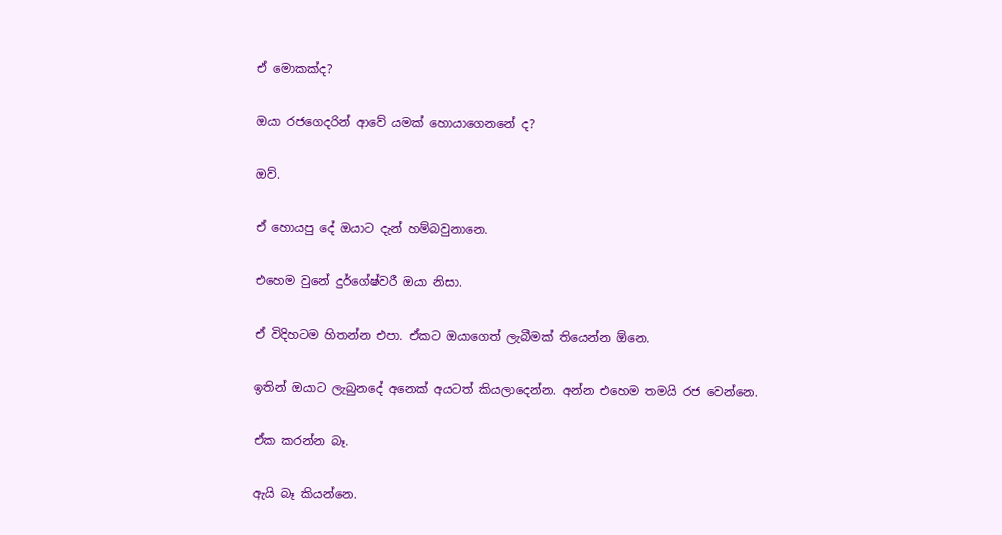ඒ මොකක්ද?

ඔයා රජගෙදරින් ආවේ යමක් හොයාගෙනනේ ද?

ඔව්.

ඒ හොයපු දේ ඔයාට දැන් හම්බවුනානෙ.

එහෙම වුනේ දුර්ගේෂ්වරී ඔයා නිසා.

ඒ විදිහටම හිතන්න එපා. ඒකට ඔයාගෙත් ලැබීමක් තියෙන්න ඕනෙ.

ඉතින් ඔයාට ලැබුනදේ අනෙක් අයටත් කියලාදෙන්න. අන්න එහෙම තමයි රජ වෙන්නෙ.

ඒක කරන්න බෑ.

ඇයි බෑ කියන්නෙ.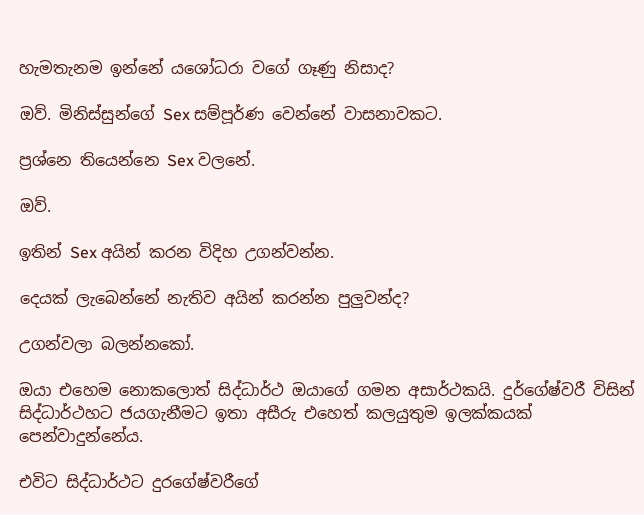හැමතැනම ඉන්නේ යශෝධරා වගේ ගෑණු නිසාද?

ඔව්. මිනිස්සුන්ගේ Sex සම්පූර්ණ වෙන්නේ වාසනාවකට.

ප්‍රශ්නෙ තියෙන්නෙ Sex වලනේ.

ඔව්.

ඉතින් Sex අයින් කරන විදිහ උගන්වන්න.

දෙයක් ලැබෙන්නේ නැතිව අයින් කරන්න පුලුවන්ද?

උගන්වලා බලන්නකෝ.

ඔයා එහෙම නොකලොත් සිද්ධාර්ථ ඔයාගේ ගමන අසාර්ථකයි. දුර්ගේෂ්වරී විසින් සිද්ධාර්ථහට ජයගැනීමට ඉතා අසීරු එහෙත් කලයුතුම ඉලක්කයක් පෙන්වාදුන්නේය.

එවිට සිද්ධාර්ථට දුරගේෂ්වරීගේ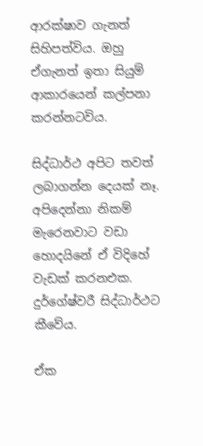ආරක්ෂාව ගැනත් සිහිපත්විය. ඔහු ඒගැනත් ඉතා සියුම් ආකාරයෙන් කල්පනා කරන්නටවිය.

සිද්ධාර්ථ අපිට තවත් ලබාගන්න දෙයක් නෑ‍. අපිදෙන්නා නිකම් මැරෙනවාට වඩා හොදයිනේ ඒ විදිහේ වැඩක් කරනඑක. දුර්ගේෂ්වරී සිද්ධාර්ථට කීවේය.

ඒක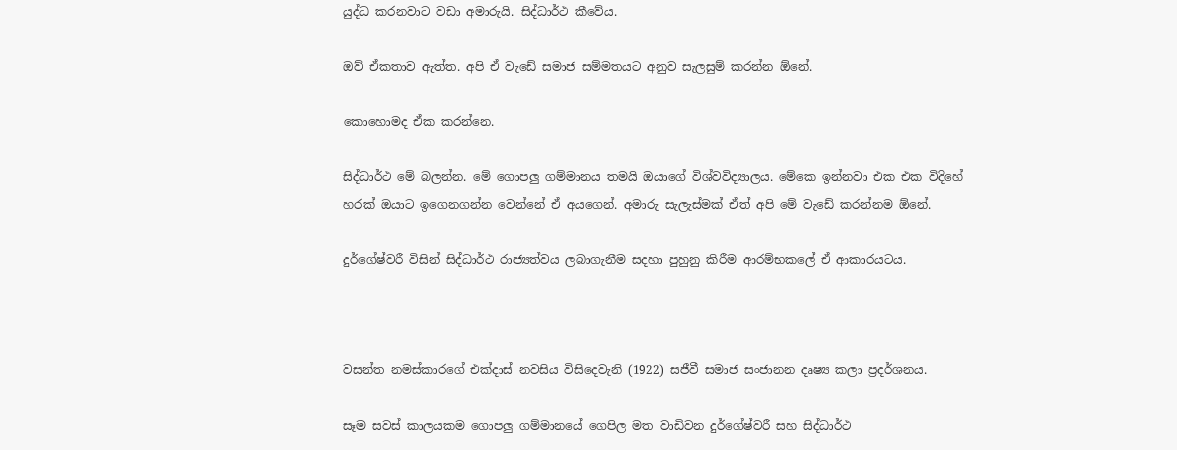යුද්ධ කරනවාට වඩා අමාරුයි. සිද්ධාර්ථ කීවේය.

ඔව් ඒකතාව ඇත්ත. අපි ඒ වැඩේ සමාජ සම්මතයට අනුව සැලසුම් කරන්න ඕනේ.

කොහොමද ඒක කරන්නෙ.

සිද්ධාර්ථ මේ බලන්න. මේ ගොපලු ගම්මානය තමයි ඔයාගේ විශ්වවිද්‍යාලය. මේකෙ ඉන්නවා එක එක විදිහේ හරක් ඔයාට ඉගෙනගන්න වෙන්නේ ඒ අයගෙන්. අමාරු සැලැස්මක් ඒත් අපි මේ වැඩේ කරන්නම ඕනේ.

දුර්ගේෂ්වරී විසින් සිද්ධාර්ථ රාජ්‍යත්වය ලබාගැනීම සදහා පුහුනු කිරීම ආරම්භකලේ ඒ ආකාරයටය.



වසන්ත නමස්කාරගේ එක්දාස් නවසිය විසිදෙවැනි (1922) සජීවී සමාජ සංජානන දෘෂ්‍ය කලා ප්‍රදර්ශනය.

සෑම සවස් කාලයකම ගොපලු ගම්මානයේ ගෙපිල මත වාඩිවන දුර්ගේෂ්වරී සහ සිද්ධාර්ථ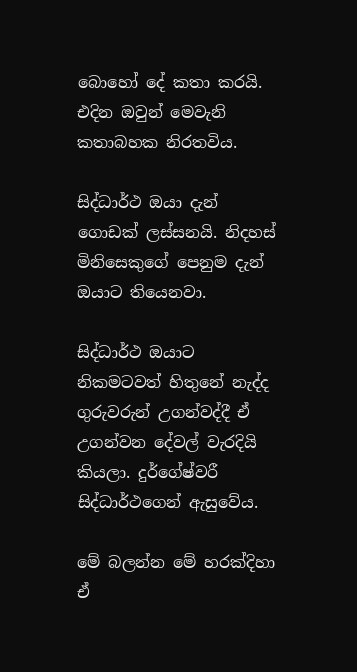බොහෝ දේ කතා කරයි. එදින ඔවුන් මෙවැනි කතාබහක නිරතවිය.

සිද්ධාර්ථ ඔයා දැන් ගොඩක් ලස්සනයි. නිදහස් මිනිසෙකුගේ පෙනුම දැන් ඔයාට තියෙනවා.

සිද්ධාර්ථ ඔයාට නිකමටවත් හිතුනේ නැද්ද ගුරුවරුන් උගන්වද්දී ඒ උගන්වන දේවල් වැරදියි කියලා. දුර්ගේෂ්වරී සිද්ධාර්ථගෙන් ඇසුවේය.

මේ බලන්න මේ හරක්දිහා ඒ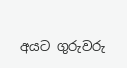අයට ගුරුවරු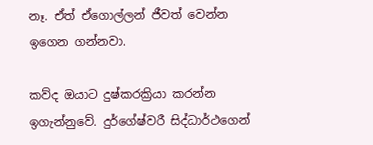නෑ. ඒත් ඒගොල්ලන් ජීවත් වෙන්න ඉගෙන ගන්නවා.

කව්ද ඔයාට දුෂ්කරක්‍රියා කරන්න ඉගැන්නුවේ. දුර්ගේෂ්වරී සිද්ධාර්ථගෙන්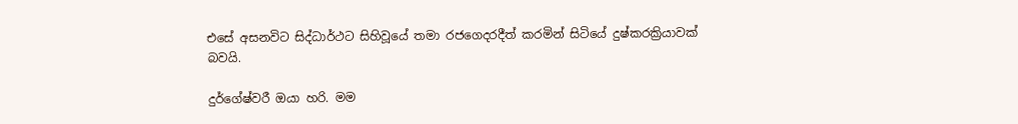එසේ අසනවිට සිද්ධාර්ථට සිහිවූයේ තමා රජගෙදරදීත් කරමින් සිටියේ දුෂ්කරක්‍රියාවක් බවයි.

දුර්ගේෂ්වරී ඔයා හරි. මම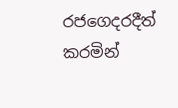රජගෙදරදීත් කරමින්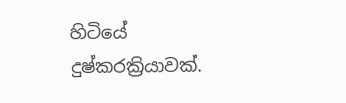හිටියේ දුෂ්කරක්‍රියාවක්.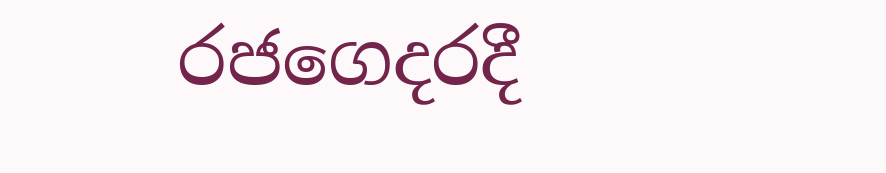රජගෙදරදී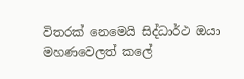විතරක් නෙමෙයි සිද්ධාර්ථ ඔයා මහණවෙලත් කලේ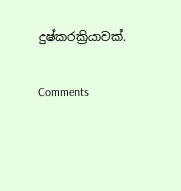දුෂ්කරක්‍රියාවක්.

Comments